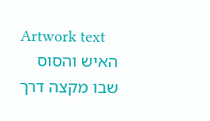Artwork text
האיש והסוס שבו מקצה דרך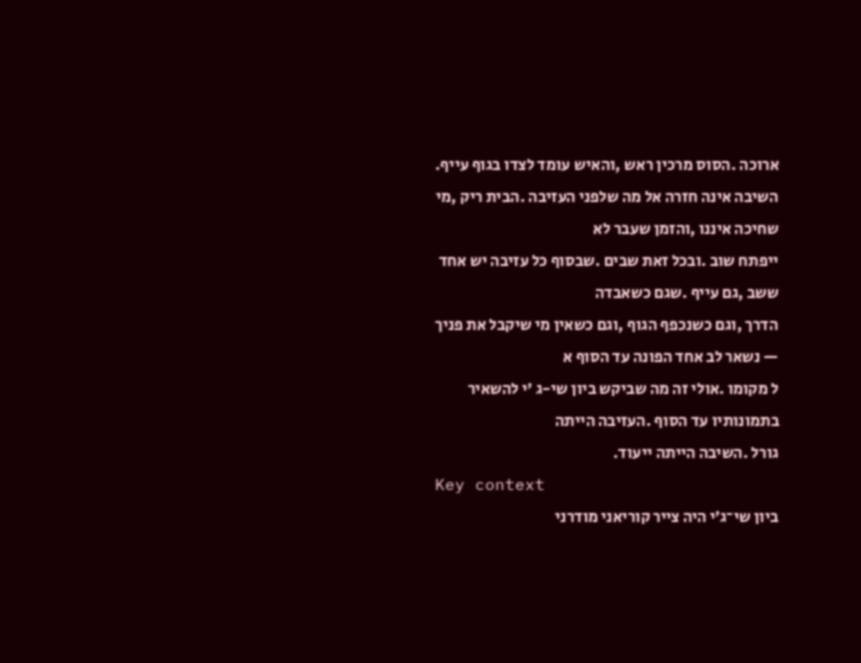ארוכה .הסוס מרכין ראש ,והאיש עומד לצדו בגוף עייף.
השיבה אינה חזרה אל מה שלפני העזיבה .הבית ריק ,מי שחיכה איננו ,והזמן שעבר לא
ייפתח שוב .ובכל זאת שבים .שבסוף כל עזיבה יש אחד ששב ,גם עייף .שגם כשאבדה
הדרך ,וגם כשנכפף הגוף ,וגם כשאין מי שיקבל את פניך — נשאר לב אחד הפונה עד הסוף א
ל מקומו .אולי זה מה שביקש ביון שי-ג 'י להשאיר בתמונותיו עד הסוף .העזיבה הייתה
גורל .השיבה הייתה ייעוד.
Key context
ביון שי־ג׳י היה צייר קוריאני מודרני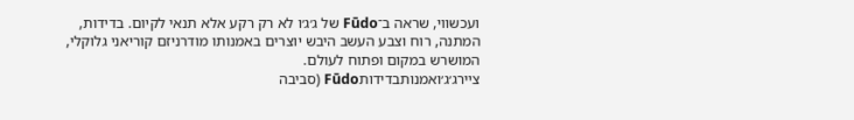ועכשווי, שראה ב־Fūdo של ג׳ג׳ו לא רק רקע אלא תנאי לקיום. בדידות, המתנה, רוח וצבע העשב היבש יוצרים באמנותו מודרניזם קוריאני גלוקלי, המושרש במקום ופתוח לעולם.
ציירג׳ג׳ואמנותבדידותFūdo (סביבה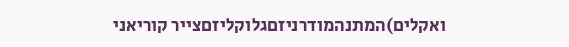ואקלים)המתנהמודרניזםגלוקליזםצייר קוריאני